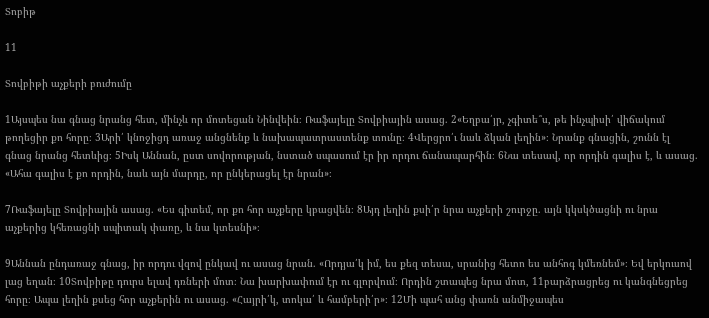Տոբիթ

11

Տովբիթի աչքերի բուժումը

1Այսպես նա գնաց նրանց հետ, մինչև որ մոտեցան Նինվեին։ Ռաֆայելը Տովբիային ասաց. 2«Եղբա՛յր, չգիտե՞ս, թե ինչպիսի՛ վիճակում թողեցիր քո հորը։ 3Արի՛ կնոջիցդ առաջ անցնենք և նախապատրաստենք տունը։ 4Վերցրո՛ւ նաև ձկան լեղին»։ Նրանք գնացին, շունն էլ գնաց նրանց հետևից։ 5Իսկ Աննան, ըստ սովորության, նստած սպասում էր իր որդու ճանապարհին։ 6Նա տեսավ, որ որդին գալիս է, և ասաց. «Ահա գալիս է քո որդին, նաև այն մարդը, որ ընկերացել էր նրան»։

7Ռաֆայելը Տովբիային ասաց. «Ես գիտեմ, որ քո հոր աչքերը կբացվեն։ 8Այդ լեղին քսի՛ր նրա աչքերի շուրջը. այն կկսկծացնի ու նրա աչքերից կհեռացնի սպիտակ փառը, և նա կտեսնի»։

9Աննան ընդառաջ գնաց, իր որդու վզով ընկավ ու ասաց նրան. «Որդյա՛կ իմ, ես քեզ տեսա, սրանից հետո ես անհոգ կմեռնեմ»։ Եվ երկուսով լաց եղան։ 10Տովբիթը դուրս ելավ դռների մոտ։ Նա խարխափում էր ու գլորվում։ Որդին շտապեց նրա մոտ, 11բարձրացրեց ու կանգնեցրեց հորը։ Ապա լեղին քսեց հոր աչքերին ու ասաց. «Հայրի՛կ, տոկա՛ և համբերի՛ր»։ 12Մի պահ անց փառն անմիջապես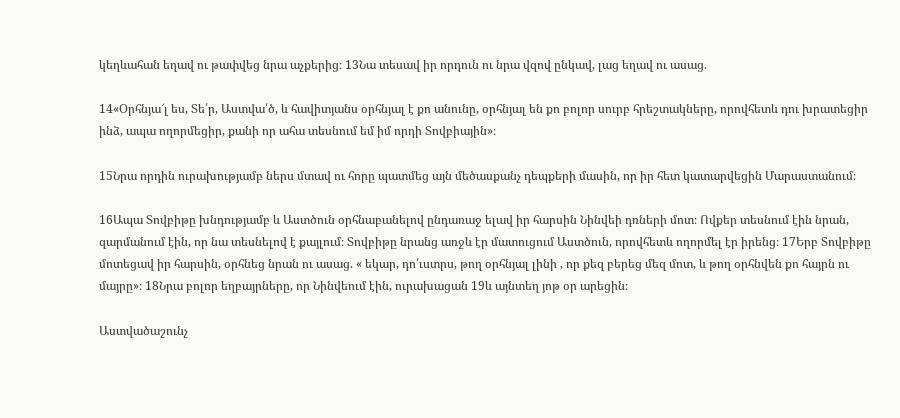կեղևահան եղավ ու թափվեց նրա աչքերից։ 13Նա տեսավ իր որդուն ու նրա վզով ընկավ, լաց եղավ ու ասաց.

14«Օրհնյա՜լ ես, Տե՛ր, Աստվա՛ծ, և հավիտյանս օրհնյալ է քո անունը, օրհնյալ են քո բոլոր սուրբ հրեշտակները, որովհետև դու խրատեցիր ինձ, ապա ողորմեցիր, քանի որ ահա տեսնում եմ իմ որդի Տովբիային»։

15Նրա որդին ուրախությամբ ներս մտավ ու հորը պատմեց այն մեծասքանչ դեպքերի մասին, որ իր հետ կատարվեցին Մարաստանում։

16Ապա Տովբիթը խնդությամբ և Աստծուն օրհնաբանելով ընդառաջ ելավ իր հարսին Նինվեի դռների մոտ։ Ովքեր տեսնում էին նրան, զարմանում էին, որ նա տեսնելով է քայլում։ Տովբիթը նրանց առջև էր մատուցում Աստծուն, որովհետև ողորմել էր իրենց։ 17Երբ Տովբիթը մոտեցավ իր հարսին, օրհնեց նրան ու ասաց. « եկար, դո՛ւստրս, թող օրհնյալ լինի , որ քեզ բերեց մեզ մոտ, և թող օրհնվեն քո հայրն ու մայրը»։ 18Նրա բոլոր եղբայրները, որ Նինվեում էին, ուրախացան 19և այնտեղ յոթ օր արեցին։

Աստվածաշունչ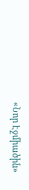«Նոր Էջմիածին»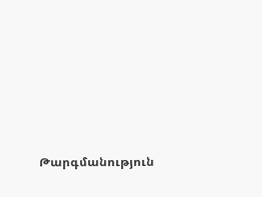Թարգմանություն